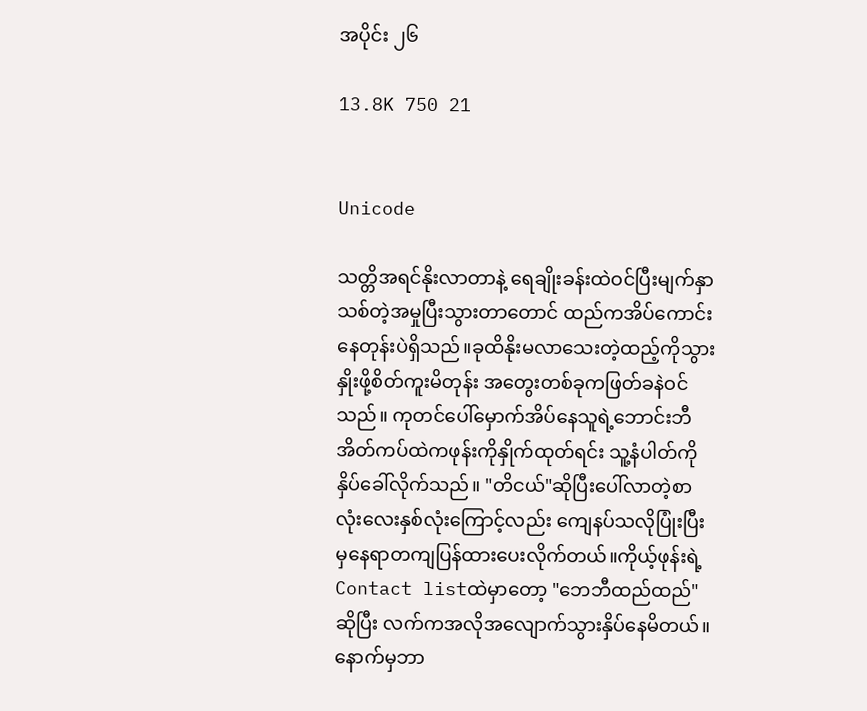အပိုင်း ၂၆

13.8K 750 21


Unicode

သတ္တိအရင်နိုးလာတာနဲ့ ရေချိုးခန်းထဲဝင်ပြီးမျက်နှာသစ်တဲ့အမှုပြီးသွားတာတောင် ထည်ကအိပ်ကောင်းနေတုန်းပဲရှိသည်။ခုထိနိုးမလာသေးတဲ့ထည့်ကိုသွားနှိုးဖို့စိတ်ကူးမိတုန်း အတွေးတစ်ခုကဖြတ်ခနဲဝင်သည်။ ကုတင်ပေါ်မှောက်အိပ်နေသူရဲ့ဘောင်းဘီ
အိတ်ကပ်ထဲကဖုန်းကိုနှိုက်ထုတ်ရင်း သူ့နံပါတ်ကိုနှိပ်ခေါ်လိုက်သည်။ "တိငယ်"ဆိုပြီးပေါ်လာတဲ့စာလုံးလေးနှစ်လုံးကြောင့်လည်း ကျေနပ်သလိုပြုံးပြီးမှနေရာတကျပြန်ထားပေးလိုက်တယ်။ကိုယ့်ဖုန်းရဲ့
Contact listထဲမှာတော့ "ဘေဘီထည်ထည်"
ဆိုပြီး လက်ကအလိုအလျောက်သွားနှိပ်နေမိတယ်။ နောက်မှဘာ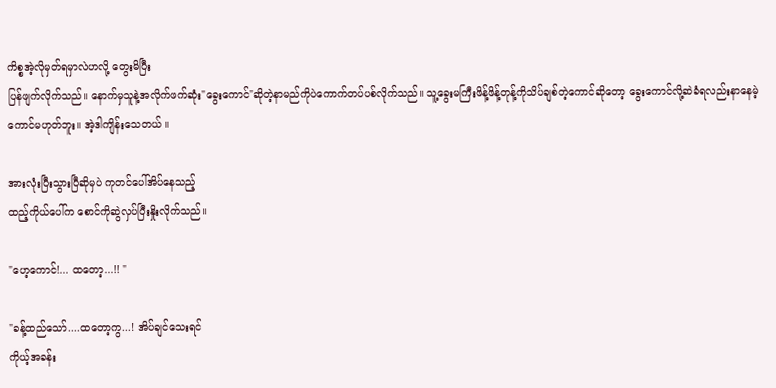ကိစ္စအဲ့လိုမှတ်ရမှာလဲဟလို့ တွေးမိပြီး
ပြန်ဖျက်လိုက်သည်။ နောက်မှသူနဲ့အလိုက်ဖက်ဆုံး"ခွေးကောင်"ဆိုတဲ့နာမည်ကိုပဲကောက်တပ်ပစ်လိုက်သည်။ သူ့ခွေးမကြီးဖိန့်ဖိန့်တုန့်ကိုသိပ်ချစ်တဲ့ကောင်ဆိုတော့ ခွေးကောင်လို့ဆဲခံရလည်းနာနေမဲ့ကောင်မဟုတ်ဘူး။ အဲ့ဒါကျိန်းသေတယ် ။

အားလုံးပြီးသွားပြီဆိုမှပဲ ကုတင်ပေါ်အိပ်နေသည့်
ထည့်ကိုယ်ပေါ်က စောင်ကိုဆွဲလှပ်ပြီးနှိုးလိုက်သည်။

"ဟေ့ကောင်!... ထတော့...!! "

"ခန့်ထည်သော်....ထတော့ကွ...! အိပ်ချင်သေးရင်
ကိုယ့်အခန်း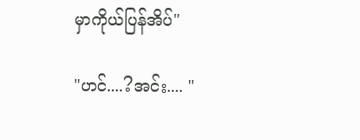မှာကိုယ်ပြန်အိပ်"

"ဟင်....?အင်း.... "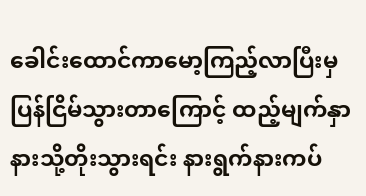ခေါင်းထောင်ကာမော့ကြည့်လာပြီးမှပြန်ငြိမ်သွားတာကြောင့် ထည့်မျက်နှာနားသို့တိုးသွားရင်း နားရွက်နားကပ်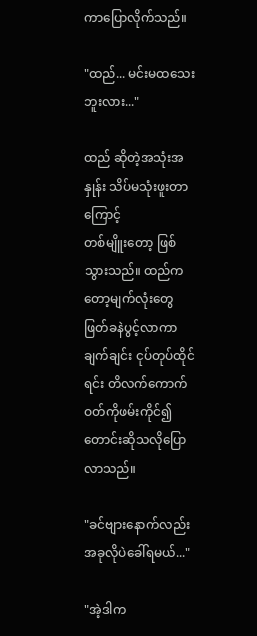ကာပြောလိုက်သည်။

"ထည်... မင်းမထသေးဘူးလား..."

ထည် ဆိုတဲ့အသုံးအနှုန်း သိပ်မသုံးဖူးတာကြောင့်
တစ်မျိူးတော့ ဖြစ်သွားသည်။ ထည်ကတော့မျက်လုံးတွေဖြတ်ခနဲပွင့်လာကာချက်ချင်း ငုပ်တုပ်ထိုင်ရင်း တိလက်ကောက်ဝတ်ကိုဖမ်းကိုင်၍တောင်းဆိုသလိုပြောလာသည်။

"ခင်ဗျားနောက်လည်း အခုလိုပဲခေါ်ရမယ်..."

"အဲ့ဒါက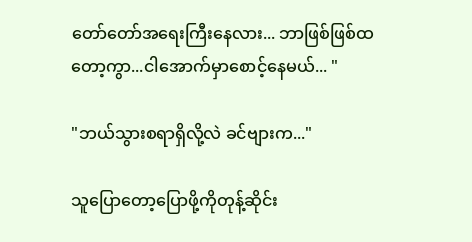တော်တော်အရေးကြီးနေလား... ဘာဖြစ်ဖြစ်ထတော့ကွာ...ငါအောက်မှာစောင့်နေမယ်... "

"ဘယ်သွားစရာရှိလို့လဲ ခင်ဗျားက..."

သူပြောတော့ပြောဖို့ကိုတုန့်ဆိုင်း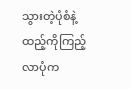သွားတဲ့ပုံစံနဲ့ထည့်ကိုကြည့်လာပုံက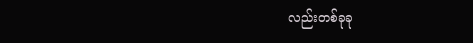လည်းတစ်ခုခု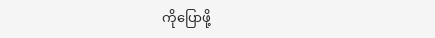ကိုပြောဖို့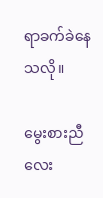ရာခက်ခဲနေသလို။

မွေးစားညီလေး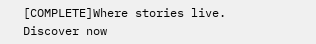[COMPLETE]Where stories live. Discover now